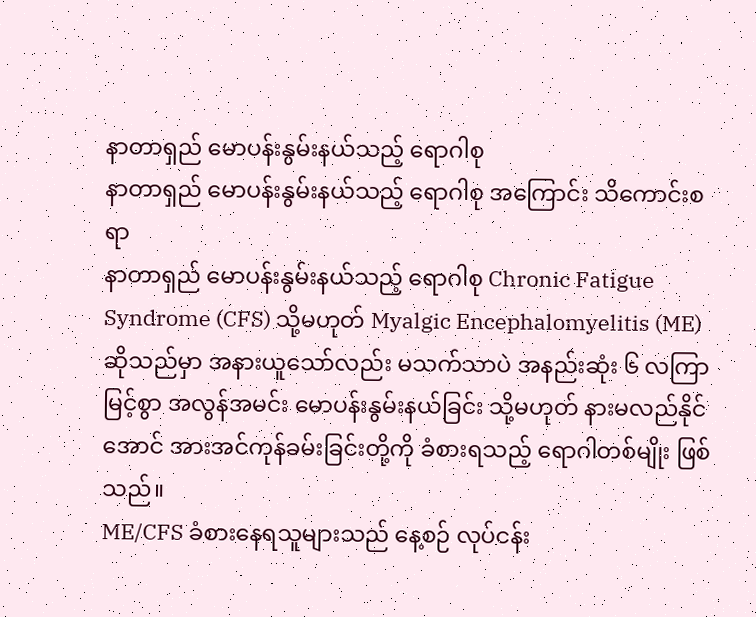နာတာရှည် မောပန်းနွမ်းနယ်သည့် ရောဂါစု
နာတာရှည် မောပန်းနွမ်းနယ်သည့် ရောဂါစု အကြောင်း သိကောင်းစရာ
နာတာရှည် မောပန်းနွမ်းနယ်သည့် ရောဂါစု Chronic Fatigue Syndrome (CFS) သို့မဟုတ် Myalgic Encephalomyelitis (ME) ဆိုသည်မှာ အနားယူသော်လည်း မသက်သာပဲ အနည်းဆုံး ၆ လကြာမြင့်စွာ အလွန်အမင်း မောပန်းနွမ်းနယ်ခြင်း သို့မဟုတ် နားမလည်နိုင်အောင် အားအင်ကုန်ခမ်းခြင်းတို့ကို ခံစားရသည့် ရောဂါတစ်မျိုး ဖြစ်သည်။
ME/CFS ခံစားနေရသူများသည် နေ့စဉ် လုပ်ငန်း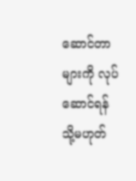ဆောင်တာများကို လုပ်ဆောင်ရန် သို့မဟုတ်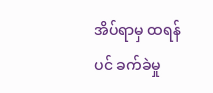အိပ်ရာမှ ထရန်ပင် ခက်ခဲမှု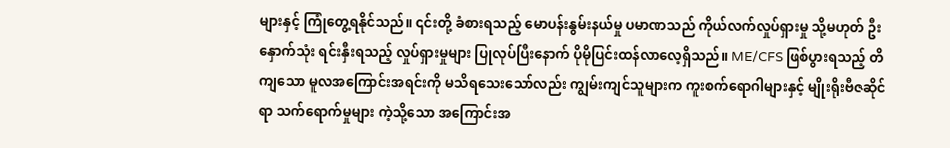များနှင့် ကြုံတွေ့ရနိုင်သည်။ ၎င်းတို့ ခံစားရသည့် မောပန်းနွမ်းနယ်မှု ပမာဏသည် ကိုယ်လက်လှုပ်ရှားမှု သို့မဟုတ် ဦးနှောက်သုံး ရင်းနှီးရသည့် လှုပ်ရှားမှုများ ပြုလုပ်ပြီးနောက် ပိုမိုပြင်းထန်လာလေ့ရှိသည်။ ME/CFS ဖြစ်ပွားရသည့် တိကျသော မူလအကြောင်းအရင်းကို မသိရသေးသော်လည်း ကျွမ်းကျင်သူများက ကူးစက်ရောဂါများနှင့် မျိုးရိုးဗီဇဆိုင်ရာ သက်ရောက်မှုများ ကဲ့သို့သော အကြောင်းအ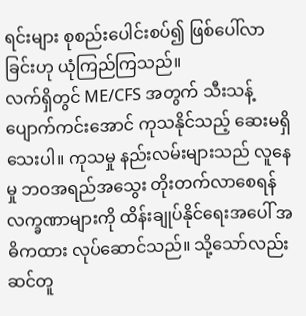ရင်းများ စုစည်းပေါင်းစပ်၍ ဖြစ်ပေါ်လာခြင်းဟု ယုံကြည်ကြသည်။
လက်ရှိတွင် ME/CFS အတွက် သီးသန့် ပျောက်ကင်းအောင် ကုသနိုင်သည့် ဆေးမရှိသေးပါ။ ကုသမှု နည်းလမ်းများသည် လူနေမှု ဘဝအရည်အသွေး တိုးတက်လာစေရန် လက္ခဏာများကို ထိန်းချုပ်နိုင်ရေးအပေါ် အဓိကထား လုပ်ဆောင်သည်။ သို့သော်လည်း ဆင်တူ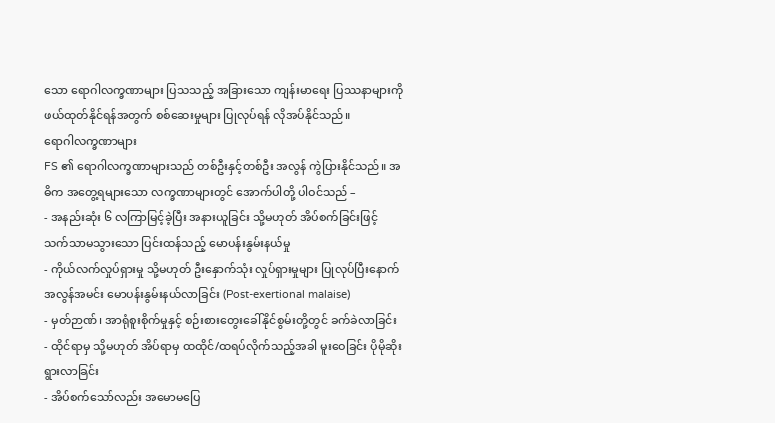သော ရောဂါလက္ခဏာများ ပြသသည့် အခြားသော ကျန်းမာရေး ပြဿနာများကို ဖယ်ထုတ်နိုင်ရန်အတွက် စစ်ဆေးမှုများ ပြုလုပ်ရန် လိုအပ်နိုင်သည်။
ရောဂါလက္ခဏာများ
FS ၏ ရောဂါလက္ခဏာများသည် တစ်ဦးနှင့်တစ်ဦး အလွန် ကွဲပြားနိုင်သည်။ အဓိက အတွေ့ရများသော လက္ခဏာများတွင် အောက်ပါတို့ ပါဝင်သည် –
- အနည်းဆုံး ၆ လကြာမြင့်ခဲ့ပြီး အနားယူခြင်း သို့မဟုတ် အိပ်စက်ခြင်းဖြင့် သက်သာမသွားသော ပြင်းထန်သည့် မောပန်းနွမ်းနယ်မှု
- ကိုယ်လက်လှုပ်ရှားမှု သို့မဟုတ် ဦးနှောက်သုံး လှုပ်ရှားမှုများ ပြုလုပ်ပြီးနောက် အလွန်အမင်း မောပန်းနွမ်းနယ်လာခြင်း (Post-exertional malaise)
- မှတ်ဉာဏ်၊ အာရုံစူးစိုက်မှုနှင့် စဉ်းစားတွေးခေါ်နိုင်စွမ်းတို့တွင် ခက်ခဲလာခြင်း
- ထိုင်ရာမှ သို့မဟုတ် အိပ်ရာမှ ထထိုင်/ထရပ်လိုက်သည့်အခါ မူးဝေခြင်း ပိုမိုဆိုးရွားလာခြင်း
- အိပ်စက်သော်လည်း အမောမပြေ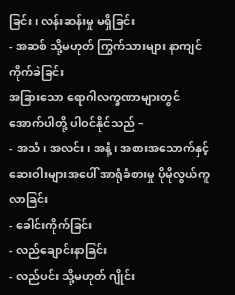ခြင်း၊ လန်းဆန်းမှု မရှိခြင်း
- အဆစ် သို့မဟုတ် ကြွက်သားများ နာကျင်ကိုက်ခဲခြင်း
အခြားသော ရောဂါလက္ခဏာများတွင် အောက်ပါတို့ ပါဝင်နိုင်သည် –
- အသံ၊ အလင်း၊ အနံ့၊ အစားအသောက်နှင့် ဆေးဝါးများအပေါ် အာရုံခံစားမှု ပိုမိုလွယ်ကူလာခြင်း
- ခေါင်းကိုက်ခြင်း
- လည်ချောင်းနာခြင်း
- လည်ပင်း သို့မဟုတ် ဂျိုင်း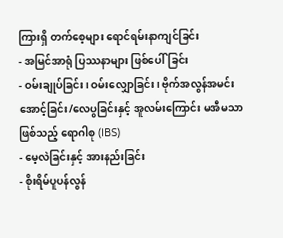ကြားရှိ တက်စေ့များ ရောင်ရမ်းနာကျင်ခြင်း
- အမြင်အာရုံ ပြဿနာများ ဖြစ်ပေါ်ခြင်း
- ဝမ်းချုပ်ခြင်း၊ ဝမ်းလျှောခြင်း၊ ဗိုက်အလွန်အမင်း အောင့်ခြင်း/လေပွခြင်းနှင့် အူလမ်းကြောင်း မအီမသာဖြစ်သည့် ရောဂါစု (IBS)
- မေ့လဲခြင်းနှင့် အားနည်းခြင်း
- စိုးရိမ်ပူပန်လွန်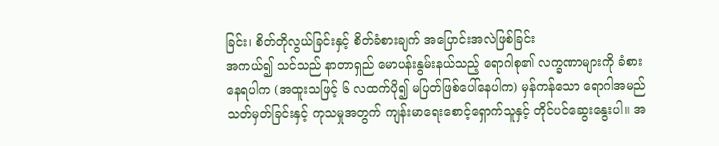ခြင်း၊ စိတ်တိုလွယ်ခြင်းနှင့် စိတ်ခံစားချက် အပြောင်းအလဲဖြစ်ခြင်း
အကယ်၍ သင်သည် နာတာရှည် မောပန်းနွမ်းနယ်သည့် ရောဂါစု၏ လက္ခဏာများကို ခံစားနေရပါက (အထူးသဖြင့် ၆ လထက်ပို၍ မပြတ်ဖြစ်ပေါ်နေပါက) မှန်ကန်သော ရောဂါအမည်သတ်မှတ်ခြင်းနှင့် ကုသမှုအတွက် ကျန်းမာရေးစောင့်ရှောက်သူနှင့် တိုင်ပင်ဆွေးနွေးပါ။ အ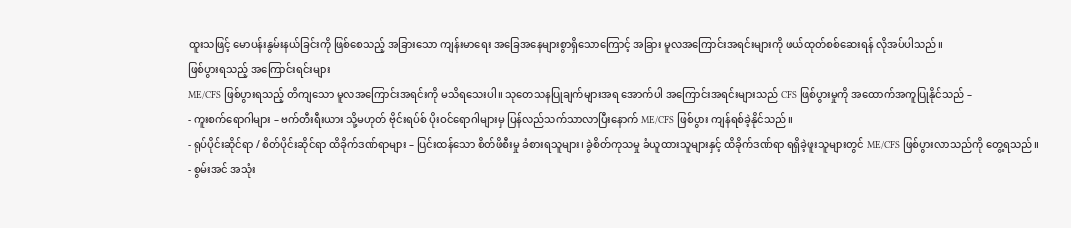ထူးသဖြင့် မောပန်းနွမ်းနယ်ခြင်းကို ဖြစ်စေသည့် အခြားသော ကျန်းမာရေး အခြေအနေများစွာရှိသောကြောင့် အခြား မူလအကြောင်းအရင်းများကို ဖယ်ထုတ်စစ်ဆေးရန် လိုအပ်ပါသည်။
ဖြစ်ပွားရသည့် အကြောင်းရင်းများ
ME/CFS ဖြစ်ပွားရသည့် တိကျသော မူလအကြောင်းအရင်းကို မသိရသေးပါ။ သုတေသနပြုချက်များအရ အောက်ပါ အကြောင်းအရင်းများသည် CFS ဖြစ်ပွားမှုကို အထောက်အကူပြုနိုင်သည် –
- ကူးစက်ရောဂါများ – ဗက်တီးရီးယား သို့မဟုတ် ဗိုင်းရပ်စ် ပိုးဝင်ရောဂါများမှ ပြန်လည်သက်သာလာပြီးနောက် ME/CFS ဖြစ်ပွား ကျန်ရစ်ခဲ့နိုင်သည်။
- ရုပ်ပိုင်းဆိုင်ရာ / စိတ်ပိုင်းဆိုင်ရာ ထိခိုက်ဒဏ်ရာများ – ပြင်းထန်သော စိတ်ဖိစီးမှု ခံစားရသူများ၊ ခွဲစိတ်ကုသမှု ခံယူထားသူများနှင့် ထိခိုက်ဒဏ်ရာ ရရှိခဲ့ဖူးသူများတွင် ME/CFS ဖြစ်ပွားလာသည်ကို တွေ့ရသည်။
- စွမ်းအင် အသုံး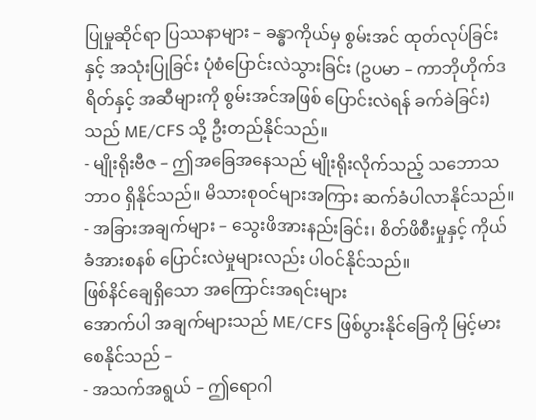ပြုမှုဆိုင်ရာ ပြဿနာများ – ခန္ဓာကိုယ်မှ စွမ်းအင် ထုတ်လုပ်ခြင်းနှင့် အသုံးပြုခြင်း ပုံစံပြောင်းလဲသွားခြင်း (ဥပမာ – ကာဘိုဟိုက်ဒရိတ်နှင့် အဆီများကို စွမ်းအင်အဖြစ် ပြောင်းလဲရန် ခက်ခဲခြင်း) သည် ME/CFS သို့ ဦးတည်နိုင်သည်။
- မျိုးရိုးဗီဇ – ဤအခြေအနေသည် မျိုးရိုးလိုက်သည့် သဘောသဘာဝ ရှိနိုင်သည်။ မိသားစုဝင်များအကြား ဆက်ခံပါလာနိုင်သည်။
- အခြားအချက်များ – သွေးဖိအားနည်းခြင်း၊ စိတ်ဖိစီးမှုနှင့် ကိုယ်ခံအားစနစ် ပြောင်းလဲမှုများလည်း ပါဝင်နိုင်သည်။
ဖြစ်နိင်ချေရှိသော အကြောင်းအရင်းများ
အောက်ပါ အချက်များသည် ME/CFS ဖြစ်ပွားနိုင်ခြေကို မြင့်မားစေနိုင်သည် –
- အသက်အရွယ် – ဤရောဂါ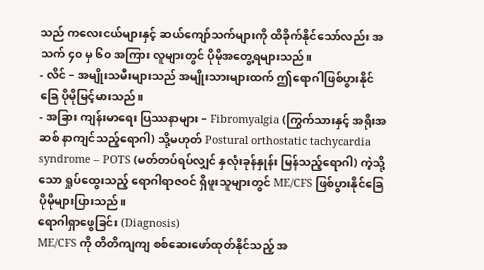သည် ကလေးငယ်များနှင့် ဆယ်ကျော်သက်များကို ထိခိုက်နိုင်သော်လည်း အသက် ၄၀ မှ ၆၀ အကြား လူများတွင် ပိုမိုအတွေ့ရများသည်။
- လိင် – အမျိုးသမီးများသည် အမျိုးသားများထက် ဤရောဂါဖြစ်ပွားနိုင်ခြေ ပိုမိုမြင့်မားသည်။
- အခြား ကျန်းမာရေး ပြဿနာများ – Fibromyalgia (ကြွက်သားနှင့် အရိုးအဆစ် နာကျင်သည့်ရောဂါ) သို့မဟုတ် Postural orthostatic tachycardia syndrome – POTS (မတ်တပ်ရပ်လျှင် နှလုံးခုန်နှုန်း မြန်သည့်ရောဂါ) ကဲ့သို့သော ရှုပ်ထွေးသည့် ရောဂါရာဇဝင် ရှိဖူးသူများတွင် ME/CFS ဖြစ်ပွားနိုင်ခြေ ပိုမိုများပြားသည်။
ရောဂါရှာဖွေခြင်း (Diagnosis)
ME/CFS ကို တိတိကျကျ စစ်ဆေးဖော်ထုတ်နိုင်သည့် အ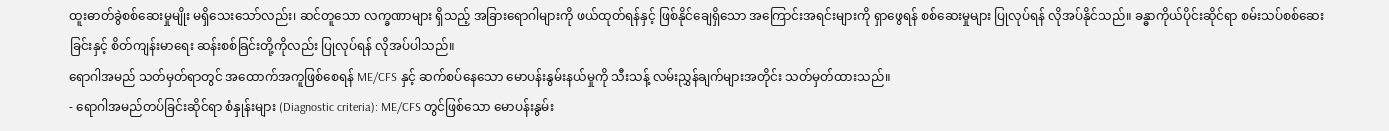ထူးဓာတ်ခွဲစစ်ဆေးမှုမျိုး မရှိသေးသော်လည်း၊ ဆင်တူသော လက္ခဏာများ ရှိသည့် အခြားရောဂါများကို ဖယ်ထုတ်ရန်နှင့် ဖြစ်နိုင်ချေရှိသော အကြောင်းအရင်းများကို ရှာဖွေရန် စစ်ဆေးမှုများ ပြုလုပ်ရန် လိုအပ်နိုင်သည်။ ခန္ဓာကိုယ်ပိုင်းဆိုင်ရာ စမ်းသပ်စစ်ဆေးခြင်းနှင့် စိတ်ကျန်းမာရေး ဆန်းစစ်ခြင်းတို့ကိုလည်း ပြုလုပ်ရန် လိုအပ်ပါသည်။
ရောဂါအမည် သတ်မှတ်ရာတွင် အထောက်အကူဖြစ်စေရန် ME/CFS နှင့် ဆက်စပ်နေသော မောပန်းနွမ်းနယ်မှုကို သီးသန့် လမ်းညွှန်ချက်များအတိုင်း သတ်မှတ်ထားသည်။
- ရောဂါအမည်တပ်ခြင်းဆိုင်ရာ စံနှုန်းများ (Diagnostic criteria): ME/CFS တွင်ဖြစ်သော မောပန်းနွမ်း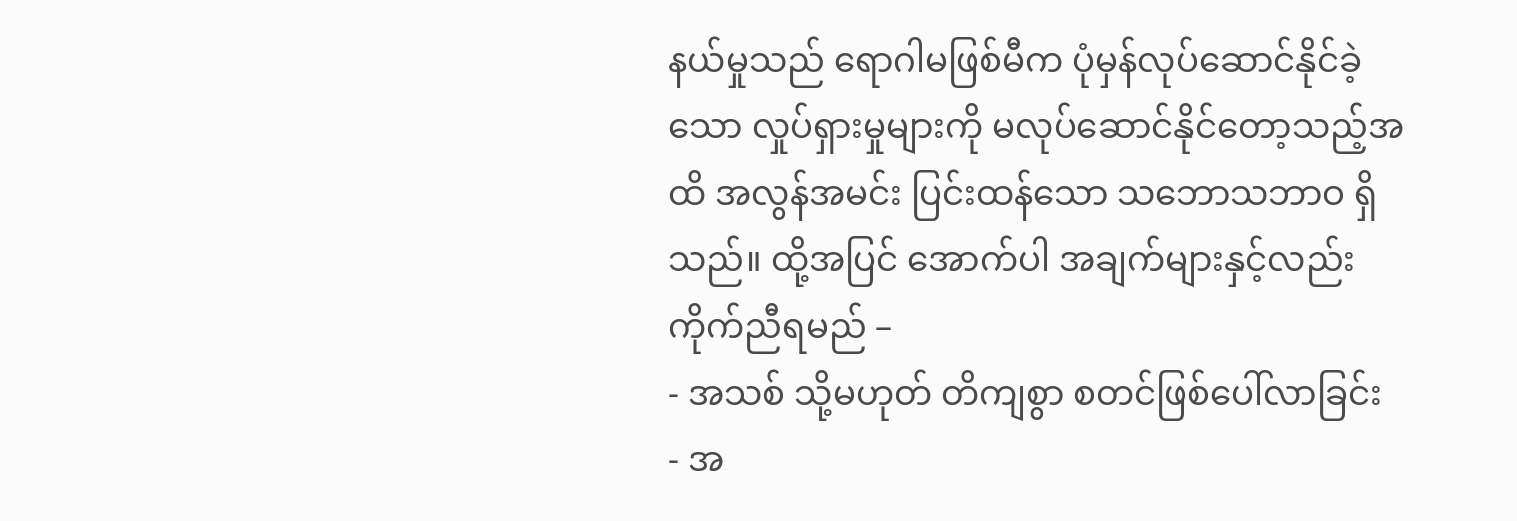နယ်မှုသည် ရောဂါမဖြစ်မီက ပုံမှန်လုပ်ဆောင်နိုင်ခဲ့သော လှုပ်ရှားမှုများကို မလုပ်ဆောင်နိုင်တော့သည့်အထိ အလွန်အမင်း ပြင်းထန်သော သဘောသဘာဝ ရှိသည်။ ထို့အပြင် အောက်ပါ အချက်များနှင့်လည်း ကိုက်ညီရမည် –
- အသစ် သို့မဟုတ် တိကျစွာ စတင်ဖြစ်ပေါ်လာခြင်း
- အ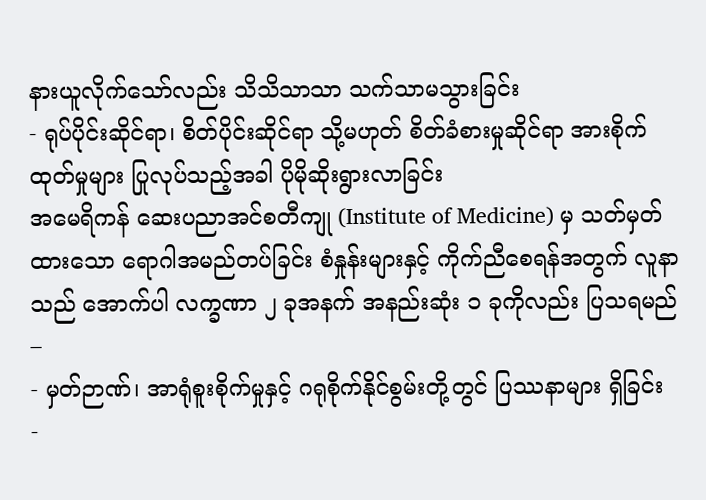နားယူလိုက်သော်လည်း သိသိသာသာ သက်သာမသွားခြင်း
- ရုပ်ပိုင်းဆိုင်ရာ၊ စိတ်ပိုင်းဆိုင်ရာ သို့မဟုတ် စိတ်ခံစားမှုဆိုင်ရာ အားစိုက်ထုတ်မှုများ ပြုလုပ်သည့်အခါ ပိုမိုဆိုးရွားလာခြင်း
အမေရိကန် ဆေးပညာအင်စတီကျု (Institute of Medicine) မှ သတ်မှတ်ထားသော ရောဂါအမည်တပ်ခြင်း စံနှုန်းများနှင့် ကိုက်ညီစေရန်အတွက် လူနာသည် အောက်ပါ လက္ခဏာ ၂ ခုအနက် အနည်းဆုံး ၁ ခုကိုလည်း ပြသရမည် –
- မှတ်ဉာဏ်၊ အာရုံစူးစိုက်မှုနှင့် ဂရုစိုက်နိုင်စွမ်းတို့တွင် ပြဿနာများ ရှိခြင်း
-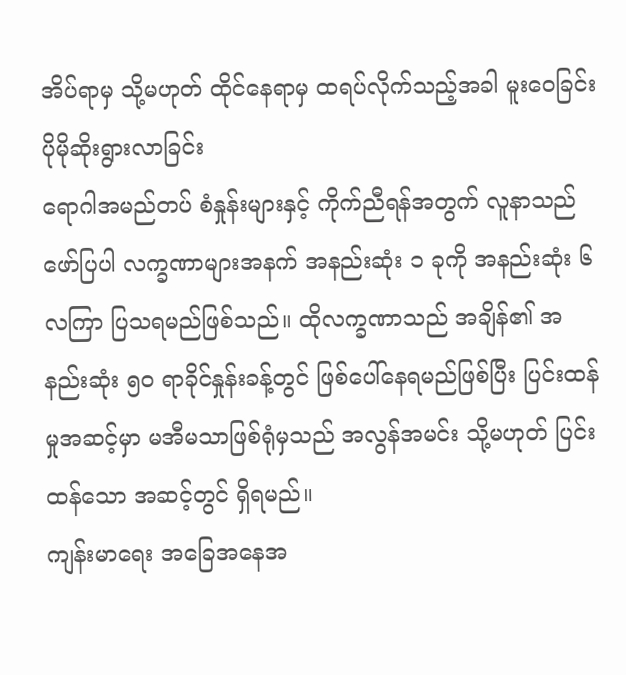အိပ်ရာမှ သို့မဟုတ် ထိုင်နေရာမှ ထရပ်လိုက်သည့်အခါ မူးဝေခြင်း ပိုမိုဆိုးရွားလာခြင်း
ရောဂါအမည်တပ် စံနှုန်းများနှင့် ကိုက်ညီရန်အတွက် လူနာသည် ဖော်ပြပါ လက္ခဏာများအနက် အနည်းဆုံး ၁ ခုကို အနည်းဆုံး ၆ လကြာ ပြသရမည်ဖြစ်သည်။ ထိုလက္ခဏာသည် အချိန်၏ အနည်းဆုံး ၅၀ ရာခိုင်နှုန်းခန့်တွင် ဖြစ်ပေါ်နေရမည်ဖြစ်ပြီး ပြင်းထန်မှုအဆင့်မှာ မအီမသာဖြစ်ရုံမှသည် အလွန်အမင်း သို့မဟုတ် ပြင်းထန်သော အဆင့်တွင် ရှိရမည်။
ကျန်းမာရေး အခြေအနေအ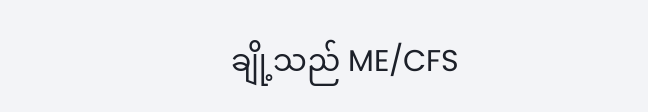ချို့သည် ME/CFS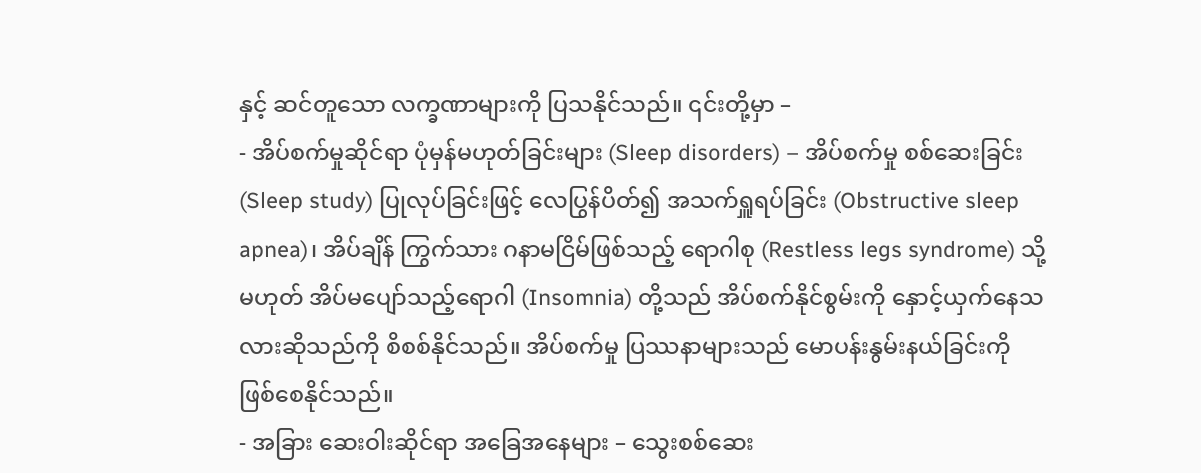နှင့် ဆင်တူသော လက္ခဏာများကို ပြသနိုင်သည်။ ၎င်းတို့မှာ –
- အိပ်စက်မှုဆိုင်ရာ ပုံမှန်မဟုတ်ခြင်းများ (Sleep disorders) – အိပ်စက်မှု စစ်ဆေးခြင်း (Sleep study) ပြုလုပ်ခြင်းဖြင့် လေပြွန်ပိတ်၍ အသက်ရှူရပ်ခြင်း (Obstructive sleep apnea)၊ အိပ်ချိန် ကြွက်သား ဂနာမငြိမ်ဖြစ်သည့် ရောဂါစု (Restless legs syndrome) သို့မဟုတ် အိပ်မပျော်သည့်ရောဂါ (Insomnia) တို့သည် အိပ်စက်နိုင်စွမ်းကို နှောင့်ယှက်နေသလားဆိုသည်ကို စိစစ်နိုင်သည်။ အိပ်စက်မှု ပြဿနာများသည် မောပန်းနွမ်းနယ်ခြင်းကို ဖြစ်စေနိုင်သည်။
- အခြား ဆေးဝါးဆိုင်ရာ အခြေအနေများ – သွေးစစ်ဆေး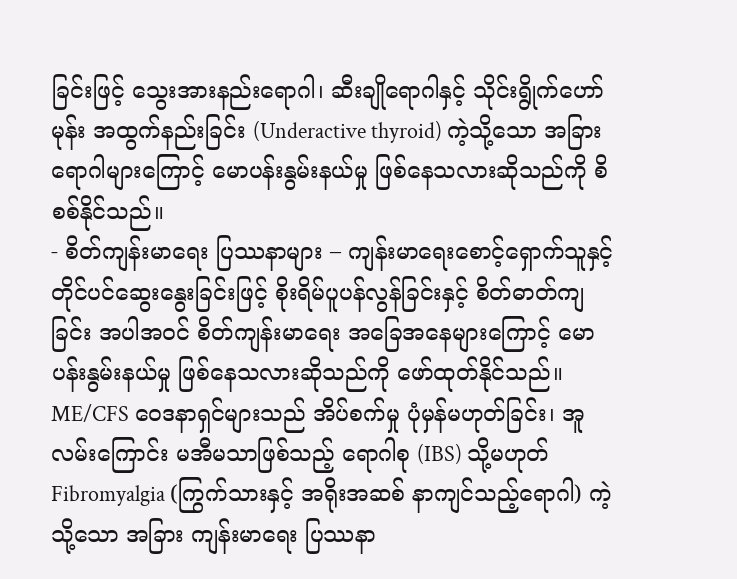ခြင်းဖြင့် သွေးအားနည်းရောဂါ၊ ဆီးချိုရောဂါနှင့် သိုင်းရွိုက်ဟော်မုန်း အထွက်နည်းခြင်း (Underactive thyroid) ကဲ့သို့သော အခြားရောဂါများကြောင့် မောပန်းနွမ်းနယ်မှု ဖြစ်နေသလားဆိုသည်ကို စိစစ်နိုင်သည်။
- စိတ်ကျန်းမာရေး ပြဿနာများ – ကျန်းမာရေးစောင့်ရှောက်သူနှင့် တိုင်ပင်ဆွေးနွေးခြင်းဖြင့် စိုးရိမ်ပူပန်လွန်ခြင်းနှင့် စိတ်ဓာတ်ကျခြင်း အပါအဝင် စိတ်ကျန်းမာရေး အခြေအနေများကြောင့် မောပန်းနွမ်းနယ်မှု ဖြစ်နေသလားဆိုသည်ကို ဖော်ထုတ်နိုင်သည်။
ME/CFS ဝေဒနာရှင်များသည် အိပ်စက်မှု ပုံမှန်မဟုတ်ခြင်း၊ အူလမ်းကြောင်း မအီမသာဖြစ်သည့် ရောဂါစု (IBS) သို့မဟုတ် Fibromyalgia (ကြွက်သားနှင့် အရိုးအဆစ် နာကျင်သည့်ရောဂါ) ကဲ့သို့သော အခြား ကျန်းမာရေး ပြဿနာ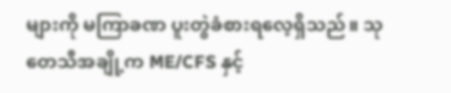များကို မကြာခဏ ပူးတွဲခံစားရလေ့ရှိသည်။ သုတေသီအချို့က ME/CFS နှင့်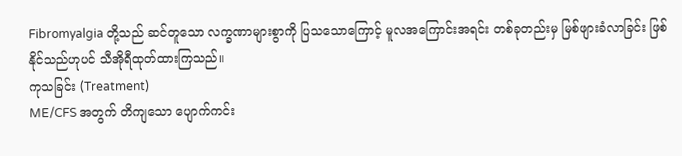Fibromyalgia တို့သည် ဆင်တူသော လက္ခဏာများစွာကို ပြသသောကြောင့် မူလအကြောင်းအရင်း တစ်ခုတည်းမှ မြစ်ဖျားခံလာခြင်း ဖြစ်နိုင်သည်ဟုပင် သီအိုရီထုတ်ထားကြသည်။
ကုသခြင်း (Treatment)
ME/CFS အတွက် တိကျသော ပျောက်ကင်း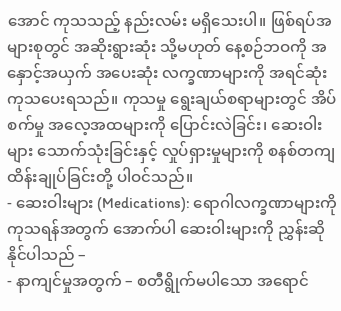အောင် ကုသသည့် နည်းလမ်း မရှိသေးပါ။ ဖြစ်ရပ်အများစုတွင် အဆိုးရွားဆုံး သို့မဟုတ် နေ့စဉ်ဘဝကို အနှောင့်အယှက် အပေးဆုံး လက္ခဏာများကို အရင်ဆုံး ကုသပေးရသည်။ ကုသမှု ရွေးချယ်စရာများတွင် အိပ်စက်မှု အလေ့အထများကို ပြောင်းလဲခြင်း၊ ဆေးဝါးများ သောက်သုံးခြင်းနှင့် လှုပ်ရှားမှုများကို စနစ်တကျ ထိန်းချုပ်ခြင်းတို့ ပါဝင်သည်။
- ဆေးဝါးများ (Medications): ရောဂါလက္ခဏာများကို ကုသရန်အတွက် အောက်ပါ ဆေးဝါးများကို ညွှန်းဆိုနိုင်ပါသည် –
- နာကျင်မှုအတွက် – စတီရွိုက်မပါသော အရောင်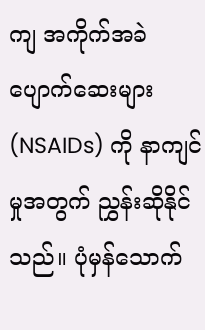ကျ အကိုက်အခဲပျောက်ဆေးများ (NSAIDs) ကို နာကျင်မှုအတွက် ညွှန်းဆိုနိုင်သည်။ ပုံမှန်သောက်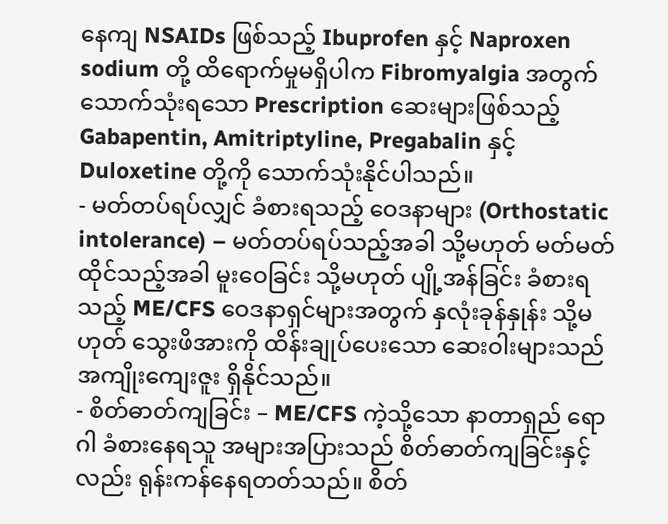နေကျ NSAIDs ဖြစ်သည့် Ibuprofen နှင့် Naproxen sodium တို့ ထိရောက်မှုမရှိပါက Fibromyalgia အတွက် သောက်သုံးရသော Prescription ဆေးများဖြစ်သည့် Gabapentin, Amitriptyline, Pregabalin နှင့် Duloxetine တို့ကို သောက်သုံးနိုင်ပါသည်။
- မတ်တပ်ရပ်လျှင် ခံစားရသည့် ဝေဒနာများ (Orthostatic intolerance) – မတ်တပ်ရပ်သည့်အခါ သို့မဟုတ် မတ်မတ်ထိုင်သည့်အခါ မူးဝေခြင်း သို့မဟုတ် ပျို့အန်ခြင်း ခံစားရသည့် ME/CFS ဝေဒနာရှင်များအတွက် နှလုံးခုန်နှုန်း သို့မဟုတ် သွေးဖိအားကို ထိန်းချုပ်ပေးသော ဆေးဝါးများသည် အကျိုးကျေးဇူး ရှိနိုင်သည်။
- စိတ်ဓာတ်ကျခြင်း – ME/CFS ကဲ့သို့သော နာတာရှည် ရောဂါ ခံစားနေရသူ အများအပြားသည် စိတ်ဓာတ်ကျခြင်းနှင့်လည်း ရုန်းကန်နေရတတ်သည်။ စိတ်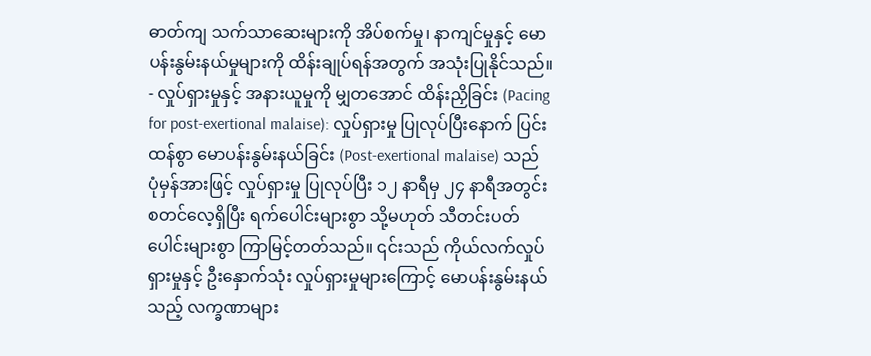ဓာတ်ကျ သက်သာဆေးများကို အိပ်စက်မှု၊ နာကျင်မှုနှင့် မောပန်းနွမ်းနယ်မှုများကို ထိန်းချုပ်ရန်အတွက် အသုံးပြုနိုင်သည်။
- လှုပ်ရှားမှုနှင့် အနားယူမှုကို မျှတအောင် ထိန်းညှိခြင်း (Pacing for post-exertional malaise): လှုပ်ရှားမှု ပြုလုပ်ပြီးနောက် ပြင်းထန်စွာ မောပန်းနွမ်းနယ်ခြင်း (Post-exertional malaise) သည် ပုံမှန်အားဖြင့် လှုပ်ရှားမှု ပြုလုပ်ပြီး ၁၂ နာရီမှ ၂၄ နာရီအတွင်း စတင်လေ့ရှိပြီး ရက်ပေါင်းများစွာ သို့မဟုတ် သီတင်းပတ်ပေါင်းများစွာ ကြာမြင့်တတ်သည်။ ၎င်းသည် ကိုယ်လက်လှုပ်ရှားမှုနှင့် ဦးနှောက်သုံး လှုပ်ရှားမှုများကြောင့် မောပန်းနွမ်းနယ်သည့် လက္ခဏာများ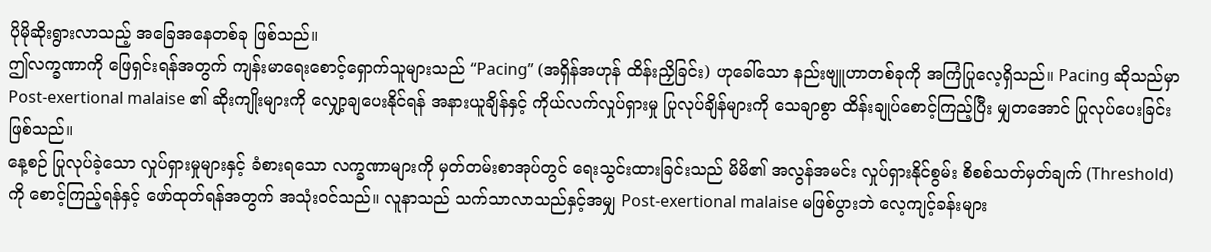ပိုမိုဆိုးရွားလာသည့် အခြေအနေတစ်ခု ဖြစ်သည်။
ဤလက္ခဏာကို ဖြေရှင်းရန်အတွက် ကျန်းမာရေးစောင့်ရှောက်သူများသည် “Pacing” (အရှိန်အဟုန် ထိန်းညှိခြင်း) ဟုခေါ်သော နည်းဗျူဟာတစ်ခုကို အကြံပြုလေ့ရှိသည်။ Pacing ဆိုသည်မှာ Post-exertional malaise ၏ ဆိုးကျိုးများကို လျှော့ချပေးနိုင်ရန် အနားယူချိန်နှင့် ကိုယ်လက်လှုပ်ရှားမှု ပြုလုပ်ချိန်များကို သေချာစွာ ထိန်းချုပ်စောင့်ကြည့်ပြီး မျှတအောင် ပြုလုပ်ပေးခြင်းဖြစ်သည်။
နေ့စဉ် ပြုလုပ်ခဲ့သော လှုပ်ရှားမှုများနှင့် ခံစားရသော လက္ခဏာများကို မှတ်တမ်းစာအုပ်တွင် ရေးသွင်းထားခြင်းသည် မိမိ၏ အလွန်အမင်း လှုပ်ရှားနိုင်စွမ်း စိစစ်သတ်မှတ်ချက် (Threshold) ကို စောင့်ကြည့်ရန်နှင့် ဖော်ထုတ်ရန်အတွက် အသုံးဝင်သည်။ လူနာသည် သက်သာလာသည်နှင့်အမျှ Post-exertional malaise မဖြစ်ပွားဘဲ လေ့ကျင့်ခန်းများ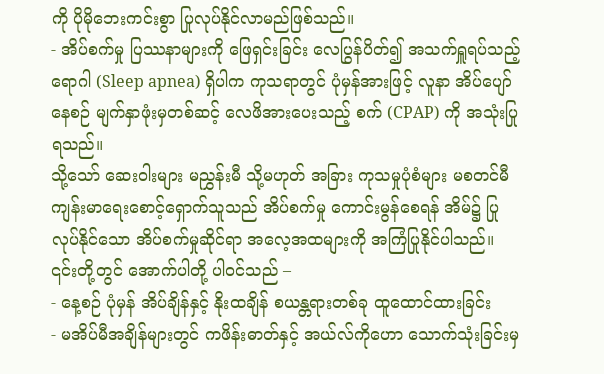ကို ပိုမိုဘေးကင်းစွာ ပြုလုပ်နိုင်လာမည်ဖြစ်သည်။
- အိပ်စက်မှု ပြဿနာများကို ဖြေရှင်းခြင်း လေပြွန်ပိတ်၍ အသက်ရှူရပ်သည့် ရောဂါ (Sleep apnea) ရှိပါက ကုသရာတွင် ပုံမှန်အားဖြင့် လူနာ အိပ်ပျော်နေစဉ် မျက်နှာဖုံးမှတစ်ဆင့် လေဖိအားပေးသည့် စက် (CPAP) ကို အသုံးပြုရသည်။
သို့သော် ဆေးဝါးများ မညွှန်းမီ သို့မဟုတ် အခြား ကုသမှုပုံစံများ မစတင်မီ ကျန်းမာရေးစောင့်ရှောက်သူသည် အိပ်စက်မှု ကောင်းမွန်စေရန် အိမ်၌ ပြုလုပ်နိုင်သော အိပ်စက်မှုဆိုင်ရာ အလေ့အထများကို အကြံပြုနိုင်ပါသည်။ ၎င်းတို့တွင် အောက်ပါတို့ ပါဝင်သည် –
- နေ့စဉ် ပုံမှန် အိပ်ချိန်နှင့် နိုးထချိန် စယန္တရားတစ်ခု ထူထောင်ထားခြင်း
- မအိပ်မီအချိန်များတွင် ကဖိန်းဓာတ်နှင့် အယ်လ်ကိုဟော သောက်သုံးခြင်းမှ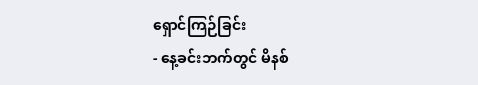ရှောင်ကြဉ်ခြင်း
- နေ့ခင်းဘက်တွင် မိနစ်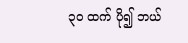၃၀ ထက် ပို၍ ဘယ်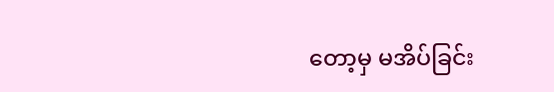တော့မှ မအိပ်ခြင်း